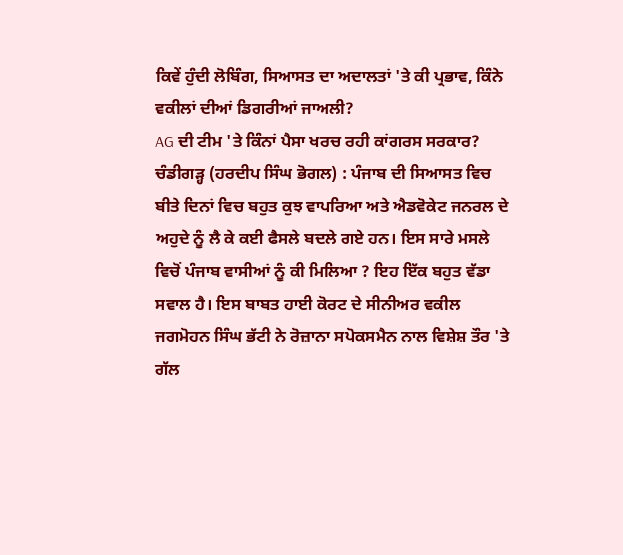ਕਿਵੇਂ ਹੁੰਦੀ ਲੋਬਿੰਗ, ਸਿਆਸਤ ਦਾ ਅਦਾਲਤਾਂ 'ਤੇ ਕੀ ਪ੍ਰਭਾਵ, ਕਿੰਨੇ ਵਕੀਲਾਂ ਦੀਆਂ ਡਿਗਰੀਆਂ ਜਾਅਲੀ?
AG ਦੀ ਟੀਮ 'ਤੇ ਕਿੰਨਾਂ ਪੈਸਾ ਖਰਚ ਰਹੀ ਕਾਂਗਰਸ ਸਰਕਾਰ?
ਚੰਡੀਗੜ੍ਹ (ਹਰਦੀਪ ਸਿੰਘ ਭੋਗਲ) : ਪੰਜਾਬ ਦੀ ਸਿਆਸਤ ਵਿਚ ਬੀਤੇ ਦਿਨਾਂ ਵਿਚ ਬਹੁਤ ਕੁਝ ਵਾਪਰਿਆ ਅਤੇ ਐਡਵੋਕੇਟ ਜਨਰਲ ਦੇ ਅਹੁਦੇ ਨੂੰ ਲੈ ਕੇ ਕਈ ਫੈਸਲੇ ਬਦਲੇ ਗਏ ਹਨ। ਇਸ ਸਾਰੇ ਮਸਲੇ ਵਿਚੋਂ ਪੰਜਾਬ ਵਾਸੀਆਂ ਨੂੰ ਕੀ ਮਿਲਿਆ ? ਇਹ ਇੱਕ ਬਹੁਤ ਵੱਡਾ ਸਵਾਲ ਹੈ। ਇਸ ਬਾਬਤ ਹਾਈ ਕੋਰਟ ਦੇ ਸੀਨੀਅਰ ਵਕੀਲ ਜਗਮੋਹਨ ਸਿੰਘ ਭੱਟੀ ਨੇ ਰੋਜ਼ਾਨਾ ਸਪੋਕਸਮੈਨ ਨਾਲ ਵਿਸ਼ੇਸ਼ ਤੌਰ 'ਤੇ ਗੱਲ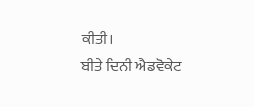ਕੀਤੀ।
ਬੀਤੇ ਦਿਨੀ ਐਡਵੋਕੇਟ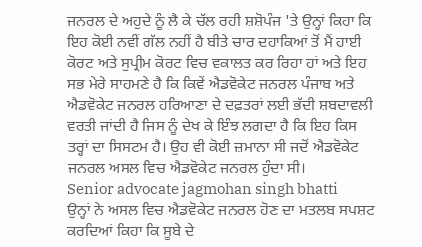ਜਨਰਲ ਦੇ ਅਹੁਦੇ ਨੂੰ ਲੈ ਕੇ ਚੱਲ ਰਹੀ ਸ਼ਸ਼ੋਪੰਜ 'ਤੇ ਉਨ੍ਹਾਂ ਕਿਹਾ ਕਿ ਇਹ ਕੋਈ ਨਵੀਂ ਗੱਲ ਨਹੀਂ ਹੈ ਬੀਤੇ ਚਾਰ ਦਹਾਕਿਆਂ ਤੋਂ ਮੈਂ ਹਾਈ ਕੋਰਟ ਅਤੇ ਸੁਪ੍ਰੀਮ ਕੋਰਟ ਵਿਚ ਵਕਾਲਤ ਕਰ ਰਿਹਾ ਹਾਂ ਅਤੇ ਇਹ ਸਭ ਮੇਰੇ ਸਾਹਮਣੇ ਹੈ ਕਿ ਕਿਵੇਂ ਐਡਵੋਕੇਟ ਜਨਰਲ ਪੰਜਾਬ ਅਤੇ ਐਡਵੋਕੇਟ ਜਨਰਲ ਹਰਿਆਣਾ ਦੇ ਦਫ਼ਤਰਾਂ ਲਈ ਭੱਦੀ ਸ਼ਬਦਾਵਲੀ ਵਰਤੀ ਜਾਂਦੀ ਹੈ ਜਿਸ ਨੂੰ ਦੇਖ ਕੇ ਇੰਝ ਲਗਦਾ ਹੈ ਕਿ ਇਹ ਕਿਸ ਤਰ੍ਹਾਂ ਦਾ ਸਿਸਟਮ ਹੈ। ਉਹ ਵੀ ਕੋਈ ਜ਼ਮਾਨਾ ਸੀ ਜਦੋਂ ਐਡਵੋਕੇਟ ਜਨਰਲ ਅਸਲ ਵਿਚ ਐਡਵੋਕੇਟ ਜਨਰਲ ਹੁੰਦਾ ਸੀ।
Senior advocate jagmohan singh bhatti
ਉਨ੍ਹਾਂ ਨੇ ਅਸਲ ਵਿਚ ਐਡਵੋਕੇਟ ਜਨਰਲ ਹੋਣ ਦਾ ਮਤਲਬ ਸਪਸ਼ਟ ਕਰਦਿਆਂ ਕਿਹਾ ਕਿ ਸੂਬੇ ਦੇ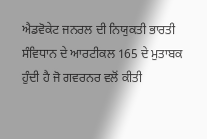ਐਡਵੋਕੇਟ ਜਨਰਲ ਦੀ ਨਿਯੁਕਤੀ ਭਾਰਤੀ ਸੰਵਿਧਾਨ ਦੇ ਆਰਟੀਕਲ 165 ਦੇ ਮੁਤਾਬਕ ਹੁੰਦੀ ਹੈ ਜੋ ਗਵਰਨਰ ਵਲੋਂ ਕੀਤੀ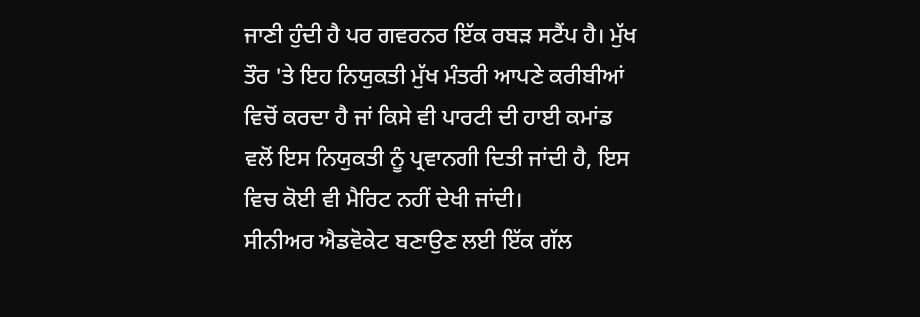ਜਾਣੀ ਹੁੰਦੀ ਹੈ ਪਰ ਗਵਰਨਰ ਇੱਕ ਰਬੜ ਸਟੈਂਪ ਹੈ। ਮੁੱਖ ਤੌਰ 'ਤੇ ਇਹ ਨਿਯੁਕਤੀ ਮੁੱਖ ਮੰਤਰੀ ਆਪਣੇ ਕਰੀਬੀਆਂ ਵਿਚੋਂ ਕਰਦਾ ਹੈ ਜਾਂ ਕਿਸੇ ਵੀ ਪਾਰਟੀ ਦੀ ਹਾਈ ਕਮਾਂਡ ਵਲੋਂ ਇਸ ਨਿਯੁਕਤੀ ਨੂੰ ਪ੍ਰਵਾਨਗੀ ਦਿਤੀ ਜਾਂਦੀ ਹੈ, ਇਸ ਵਿਚ ਕੋਈ ਵੀ ਮੈਰਿਟ ਨਹੀਂ ਦੇਖੀ ਜਾਂਦੀ।
ਸੀਨੀਅਰ ਐਡਵੋਕੇਟ ਬਣਾਉਣ ਲਈ ਇੱਕ ਗੱਲ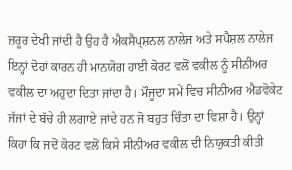ਜ਼ਰੂਰ ਦੇਖੀ ਜਾਂਦੀ ਹੈ ਉਹ ਹੈ ਐਕਸੈਪ੍ਸ਼ਨਲ ਨਾਲੇਜ ਅਤੇ ਸਪੈਸ਼ਲ ਨਾਲੇਜ ਇਨ੍ਹਾਂ ਦੋਹਾਂ ਕਾਰਨ ਹੀ ਮਾਨਯੋਗ ਹਾਈ ਕੋਰਟ ਵਲੋਂ ਵਕੀਲ ਨੂੰ ਸੀਨੀਅਰ ਵਕੀਲ ਦਾ ਅਹੁਦਾ ਦਿਤਾ ਜਾਂਦਾ ਹੈ। ਮੌਜੂਦਾ ਸਮੇਂ ਵਿਚ ਸੀਨੀਅਰ ਐਡਵੋਕੇਟ ਜੱਜਾਂ ਦੇ ਬੱਚੇ ਹੀ ਲਗਾਏ ਜਾਂਦੇ ਹਨ ਜੋ ਬਹੁਤ ਚਿੰਤਾ ਦਾ ਵਿਸ਼ਾ ਹੈ। ਉਨ੍ਹਾਂ ਕਿਹਾ ਕਿ ਜਦੋਂ ਕੋਰਟ ਵਲੋਂ ਕਿਸੇ ਸੀਨੀਅਰ ਵਕੀਲ ਦੀ ਨਿਯੁਕਤੀ ਕੀਤੀ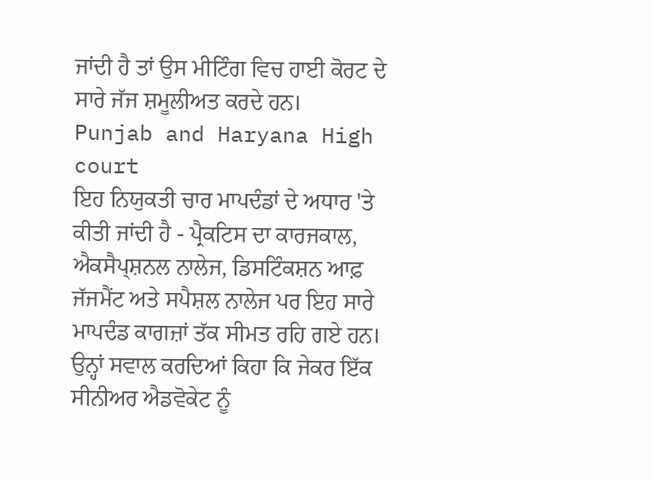ਜਾਂਦੀ ਹੈ ਤਾਂ ਉਸ ਮੀਟਿੰਗ ਵਿਚ ਹਾਈ ਕੋਰਟ ਦੇ ਸਾਰੇ ਜੱਜ ਸ਼ਮੂਲੀਅਤ ਕਰਦੇ ਹਨ।
Punjab and Haryana High court
ਇਹ ਨਿਯੁਕਤੀ ਚਾਰ ਮਾਪਦੰਡਾਂ ਦੇ ਅਧਾਰ 'ਤੇ ਕੀਤੀ ਜਾਂਦੀ ਹੈ - ਪ੍ਰੈਕਟਿਸ ਦਾ ਕਾਰਜਕਾਲ, ਐਕਸੈਪ੍ਸ਼ਨਲ ਨਾਲੇਜ, ਡਿਸਟਿੰਕਸ਼ਨ ਆਫ਼ ਜੱਜਮੈਂਟ ਅਤੇ ਸਪੈਸ਼ਲ ਨਾਲੇਜ ਪਰ ਇਹ ਸਾਰੇ ਮਾਪਦੰਡ ਕਾਗਜ਼ਾਂ ਤੱਕ ਸੀਮਤ ਰਹਿ ਗਏ ਹਨ। ਉਨ੍ਹਾਂ ਸਵਾਲ ਕਰਦਿਆਂ ਕਿਹਾ ਕਿ ਜੇਕਰ ਇੱਕ ਸੀਨੀਅਰ ਐਡਵੋਕੇਟ ਨੂੰ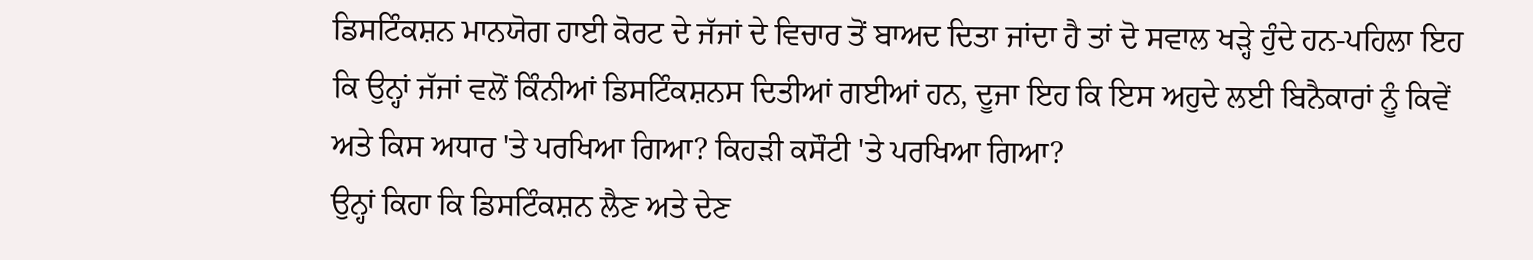ਡਿਸਟਿੰਕਸ਼ਨ ਮਾਨਯੋਗ ਹਾਈ ਕੋਰਟ ਦੇ ਜੱਜਾਂ ਦੇ ਵਿਚਾਰ ਤੋਂ ਬਾਅਦ ਦਿਤਾ ਜਾਂਦਾ ਹੈ ਤਾਂ ਦੋ ਸਵਾਲ ਖੜ੍ਹੇ ਹੁੰਦੇ ਹਨ-ਪਹਿਲਾ ਇਹ ਕਿ ਉਨ੍ਹਾਂ ਜੱਜਾਂ ਵਲੋਂ ਕਿੰਨੀਆਂ ਡਿਸਟਿੰਕਸ਼ਨਸ ਦਿਤੀਆਂ ਗਈਆਂ ਹਨ, ਦੂਜਾ ਇਹ ਕਿ ਇਸ ਅਹੁਦੇ ਲਈ ਬਿਨੈਕਾਰਾਂ ਨੂੰ ਕਿਵੇਂ ਅਤੇ ਕਿਸ ਅਧਾਰ 'ਤੇ ਪਰਖਿਆ ਗਿਆ? ਕਿਹੜੀ ਕਸੌਟੀ 'ਤੇ ਪਰਖਿਆ ਗਿਆ?
ਉਨ੍ਹਾਂ ਕਿਹਾ ਕਿ ਡਿਸਟਿੰਕਸ਼ਨ ਲੈਣ ਅਤੇ ਦੇਣ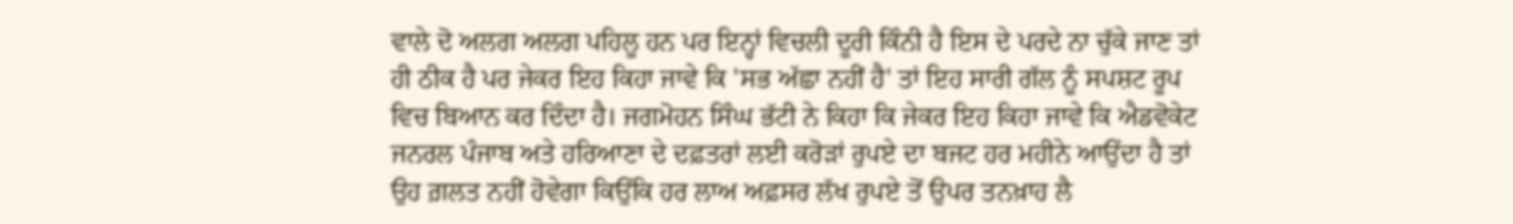ਵਾਲੇ ਦੋ ਅਲਗ ਅਲਗ ਪਹਿਲੂ ਹਨ ਪਰ ਇਨ੍ਹਾਂ ਵਿਚਲੀ ਦੂਰੀ ਕਿੰਨੀ ਹੈ ਇਸ ਦੇ ਪਰਦੇ ਨਾ ਚੁੱਕੇ ਜਾਣ ਤਾਂ ਹੀ ਠੀਕ ਹੈ ਪਰ ਜੇਕਰ ਇਹ ਕਿਹਾ ਜਾਵੇ ਕਿ 'ਸਭ ਅੱਛਾ ਨਹੀਂ ਹੈ' ਤਾਂ ਇਹ ਸਾਰੀ ਗੱਲ ਨੂੰ ਸਪਸ਼ਟ ਰੂਪ ਵਿਚ ਬਿਆਨ ਕਰ ਦਿੰਦਾ ਹੈ। ਜਗਮੋਹਨ ਸਿੰਘ ਭੱਟੀ ਨੇ ਕਿਹਾ ਕਿ ਜੇਕਰ ਇਹ ਕਿਹਾ ਜਾਵੇ ਕਿ ਐਡਵੋਕੇਟ ਜਨਰਲ ਪੰਜਾਬ ਅਤੇ ਹਰਿਆਣਾ ਦੇ ਦਫ਼ਤਰਾਂ ਲਈ ਕਰੋੜਾਂ ਰੁਪਏ ਦਾ ਬਜਟ ਹਰ ਮਹੀਨੇ ਆਉਂਦਾ ਹੈ ਤਾਂ ਉਹ ਗ਼ਲਤ ਨਹੀਂ ਹੋਵੇਗਾ ਕਿਉਂਕਿ ਹਰ ਲਾਅ ਅਫ਼ਸਰ ਲੱਖ ਰੁਪਏ ਤੋਂ ਉਪਰ ਤਨਖ਼ਾਹ ਲੈ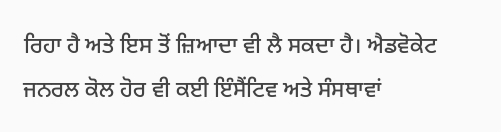ਰਿਹਾ ਹੈ ਅਤੇ ਇਸ ਤੋਂ ਜ਼ਿਆਦਾ ਵੀ ਲੈ ਸਕਦਾ ਹੈ। ਐਡਵੋਕੇਟ ਜਨਰਲ ਕੋਲ ਹੋਰ ਵੀ ਕਈ ਇੰਸੈਂਟਿਵ ਅਤੇ ਸੰਸਥਾਵਾਂ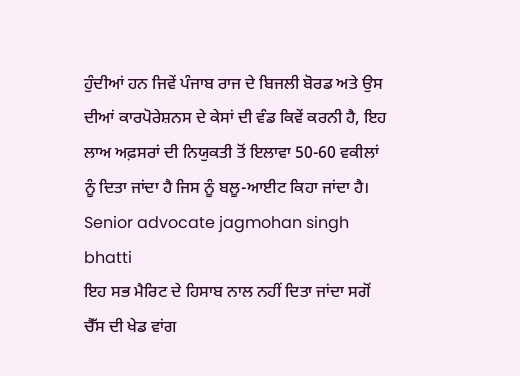ਹੁੰਦੀਆਂ ਹਨ ਜਿਵੇਂ ਪੰਜਾਬ ਰਾਜ ਦੇ ਬਿਜਲੀ ਬੋਰਡ ਅਤੇ ਉਸ ਦੀਆਂ ਕਾਰਪੋਰੇਸ਼ਨਸ ਦੇ ਕੇਸਾਂ ਦੀ ਵੰਡ ਕਿਵੇਂ ਕਰਨੀ ਹੈ, ਇਹ ਲਾਅ ਅਫ਼ਸਰਾਂ ਦੀ ਨਿਯੁਕਤੀ ਤੋਂ ਇਲਾਵਾ 50-60 ਵਕੀਲਾਂ ਨੂੰ ਦਿਤਾ ਜਾਂਦਾ ਹੈ ਜਿਸ ਨੂੰ ਬਲੂ-ਆਈਟ ਕਿਹਾ ਜਾਂਦਾ ਹੈ।
Senior advocate jagmohan singh bhatti
ਇਹ ਸਭ ਮੈਰਿਟ ਦੇ ਹਿਸਾਬ ਨਾਲ ਨਹੀਂ ਦਿਤਾ ਜਾਂਦਾ ਸਗੋਂ ਚੈੱਸ ਦੀ ਖੇਡ ਵਾਂਗ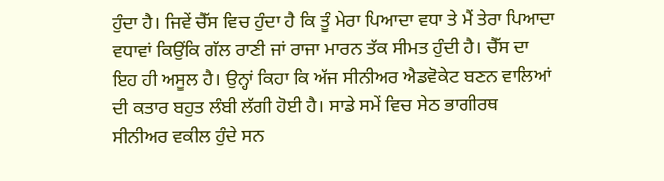ਹੁੰਦਾ ਹੈ। ਜਿਵੇਂ ਚੈੱਸ ਵਿਚ ਹੁੰਦਾ ਹੈ ਕਿ ਤੂੰ ਮੇਰਾ ਪਿਆਦਾ ਵਧਾ ਤੇ ਮੈਂ ਤੇਰਾ ਪਿਆਦਾ ਵਧਾਵਾਂ ਕਿਉਂਕਿ ਗੱਲ ਰਾਣੀ ਜਾਂ ਰਾਜਾ ਮਾਰਨ ਤੱਕ ਸੀਮਤ ਹੁੰਦੀ ਹੈ। ਚੈੱਸ ਦਾ ਇਹ ਹੀ ਅਸੂਲ ਹੈ। ਉਨ੍ਹਾਂ ਕਿਹਾ ਕਿ ਅੱਜ ਸੀਨੀਅਰ ਐਡਵੋਕੇਟ ਬਣਨ ਵਾਲਿਆਂ ਦੀ ਕਤਾਰ ਬਹੁਤ ਲੰਬੀ ਲੱਗੀ ਹੋਈ ਹੈ। ਸਾਡੇ ਸਮੇਂ ਵਿਚ ਸੇਠ ਭਾਗੀਰਥ ਸੀਨੀਅਰ ਵਕੀਲ ਹੁੰਦੇ ਸਨ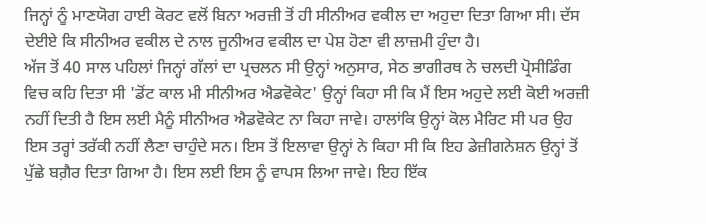ਜਿਨ੍ਹਾਂ ਨੂੰ ਮਾਣਯੋਗ ਹਾਈ ਕੋਰਟ ਵਲੋਂ ਬਿਨਾ ਅਰਜ਼ੀ ਤੋਂ ਹੀ ਸੀਨੀਅਰ ਵਕੀਲ ਦਾ ਅਹੁਦਾ ਦਿਤਾ ਗਿਆ ਸੀ। ਦੱਸ ਦੇਈਏ ਕਿ ਸੀਨੀਅਰ ਵਕੀਲ ਦੇ ਨਾਲ ਜੂਨੀਅਰ ਵਕੀਲ ਦਾ ਪੇਸ਼ ਹੋਣਾ ਵੀ ਲਾਜ਼ਮੀ ਹੁੰਦਾ ਹੈ।
ਅੱਜ ਤੋਂ 40 ਸਾਲ ਪਹਿਲਾਂ ਜਿਨ੍ਹਾਂ ਗੱਲਾਂ ਦਾ ਪ੍ਰਚਲਨ ਸੀ ਉਨ੍ਹਾਂ ਅਨੁਸਾਰ, ਸੇਠ ਭਾਗੀਰਥ ਨੇ ਚਲਦੀ ਪ੍ਰੋਸੀਡਿੰਗ ਵਿਚ ਕਹਿ ਦਿਤਾ ਸੀ 'ਡੋਂਟ ਕਾਲ ਮੀ ਸੀਨੀਅਰ ਐਡਵੋਕੇਟ' ਉਨ੍ਹਾਂ ਕਿਹਾ ਸੀ ਕਿ ਮੈਂ ਇਸ ਅਹੁਦੇ ਲਈ ਕੋਈ ਅਰਜ਼ੀ ਨਹੀਂ ਦਿਤੀ ਹੈ ਇਸ ਲਈ ਮੈਨੂੰ ਸੀਨੀਅਰ ਐਡਵੋਕੇਟ ਨਾ ਕਿਹਾ ਜਾਵੇ। ਹਾਲਾਂਕਿ ਉਨ੍ਹਾਂ ਕੋਲ ਮੈਰਿਟ ਸੀ ਪਰ ਉਹ ਇਸ ਤਰ੍ਹਾਂ ਤਰੱਕੀ ਨਹੀਂ ਲੈਣਾ ਚਾਹੁੰਦੇ ਸਨ। ਇਸ ਤੋਂ ਇਲਾਵਾ ਉਨ੍ਹਾਂ ਨੇ ਕਿਹਾ ਸੀ ਕਿ ਇਹ ਡੇਜ਼ੀਗਨੇਸ਼ਨ ਉਨ੍ਹਾਂ ਤੋਂ ਪੁੱਛੇ ਬਗ਼ੈਰ ਦਿਤਾ ਗਿਆ ਹੈ। ਇਸ ਲਈ ਇਸ ਨੂੰ ਵਾਪਸ ਲਿਆ ਜਾਵੇ। ਇਹ ਇੱਕ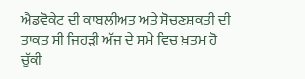ਐਡਵੋਕੇਟ ਦੀ ਕਾਬਲੀਅਤ ਅਤੇ ਸੋਚਣਸ਼ਕਤੀ ਦੀ ਤਾਕਤ ਸੀ ਜਿਹੜੀ ਅੱਜ ਦੇ ਸਮੇ ਵਿਚ ਖ਼ਤਮ ਹੋ ਚੁੱਕੀ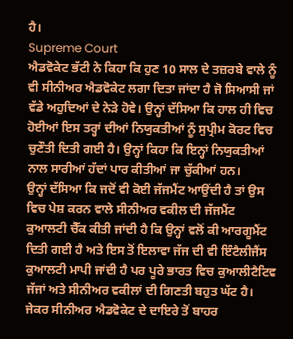ਹੈ।
Supreme Court
ਐਡਵੋਕੇਟ ਭੱਟੀ ਨੇ ਕਿਹਾ ਕਿ ਹੁਣ 10 ਸਾਲ ਦੇ ਤਜ਼ਰਬੇ ਵਾਲੇ ਨੂੰ ਵੀ ਸੀਨੀਅਰ ਐਡਵੋਕੇਟ ਲਗਾ ਦਿਤਾ ਜਾਂਦਾ ਹੈ ਜੋ ਸਿਆਸੀ ਜਾਂ ਵੱਡੇ ਅਹੁਦਿਆਂ ਦੇ ਨੇੜੇ ਹੋਵੇ। ਉਨ੍ਹਾਂ ਦੱਸਿਆ ਕਿ ਹਾਲ ਹੀ ਵਿਚ ਹੋਈਆਂ ਇਸ ਤਰ੍ਹਾਂ ਦੀਆਂ ਨਿਯੁਕਤੀਆਂ ਨੂੰ ਸੁਪ੍ਰੀਮ ਕੋਰਟ ਵਿਚ ਚੁਣੌਤੀ ਦਿਤੀ ਗਈ ਹੈ। ਉਨ੍ਹਾਂ ਕਿਹਾ ਕਿ ਇਨ੍ਹਾਂ ਨਿਯੁਕਤੀਆਂ ਨਾਲ ਸਾਰੀਆਂ ਹੱਦਾਂ ਪਾਰ ਕੀਤੀਆਂ ਜਾ ਚੁੱਕੀਆਂ ਹਨ।
ਉਨ੍ਹਾਂ ਦੱਸਿਆ ਕਿ ਜਦੋਂ ਵੀ ਕੋਈ ਜੱਜਮੈਂਟ ਆਉਂਦੀ ਹੈ ਤਾਂ ਉਸ ਵਿਚ ਪੇਸ਼ ਕਰਨ ਵਾਲੇ ਸੀਨੀਅਰ ਵਕੀਲ ਦੀ ਜੱਜਮੈਂਟ ਕੁਆਲਟੀ ਚੈੱਕ ਕੀਤੀ ਜਾਂਦੀ ਹੈ ਕਿ ਉਨ੍ਹਾਂ ਵਲੋਂ ਕੀ ਆਰਗੂਮੈਂਟ ਦਿਤੀ ਗਈ ਹੈ ਅਤੇ ਇਸ ਤੋਂ ਇਲਾਵਾ ਜੱਜ ਦੀ ਵੀ ਇੰਟੈਲੀਜੈਂਸ ਕੁਆਲਟੀ ਮਾਪੀ ਜਾਂਦੀ ਹੈ ਪਰ ਪੂਰੇ ਭਾਰਤ ਵਿਚ ਕੁਆਲੀਟੈਟਿਵ ਜੱਜਾਂ ਅਤੇ ਸੀਨੀਅਰ ਵਕੀਲਾਂ ਦੀ ਗਿਣਤੀ ਬਹੁਤ ਘੱਟ ਹੈ। ਜੇਕਰ ਸੀਨੀਅਰ ਐਡਵੋਕੇਟ ਦੇ ਦਾਇਰੇ ਤੋਂ ਬਾਹਰ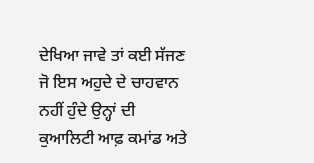ਦੇਖਿਆ ਜਾਵੇ ਤਾਂ ਕਈ ਸੱਜਣ ਜੋ ਇਸ ਅਹੁਦੇ ਦੇ ਚਾਹਵਾਨ ਨਹੀਂ ਹੁੰਦੇ ਉਨ੍ਹਾਂ ਦੀ ਕੁਆਲਿਟੀ ਆਫ਼ ਕਮਾਂਡ ਅਤੇ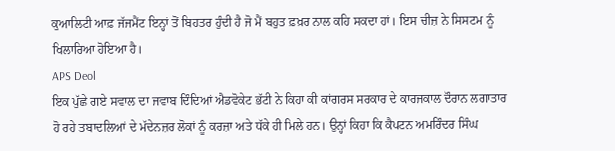ਕੁਆਲਿਟੀ ਆਫ਼ ਜੱਜਮੈਂਟ ਇਨ੍ਹਾਂ ਤੋਂ ਬਿਹਤਰ ਹੁੰਦੀ ਹੈ ਜੋ ਮੈਂ ਬਹੁਤ ਫ਼ਖ਼ਰ ਨਾਲ ਕਹਿ ਸਕਦਾ ਹਾਂ। ਇਸ ਚੀਜ਼ ਨੇ ਸਿਸਟਮ ਨੂੰ ਖਿਲਾਰਿਆ ਹੋਇਆ ਹੈ।
APS Deol
ਇਕ ਪੁੱਛੇ ਗਏ ਸਵਾਲ ਦਾ ਜਵਾਬ ਦਿੰਦਿਆਂ ਐਡਵੋਕੇਟ ਭੱਟੀ ਨੇ ਕਿਹਾ ਕੀ ਕਾਂਗਰਸ ਸਰਕਾਰ ਦੇ ਕਾਰਜਕਾਲ ਦੌਰਾਨ ਲਗਾਤਾਰ ਹੋ ਰਹੇ ਤਬਾਦਲਿਆਂ ਦੇ ਮੱਦੇਨਜ਼ਰ ਲੋਕਾਂ ਨੂੰ ਕਰਜ਼ਾ ਅਤੇ ਧੱਕੇ ਹੀ ਮਿਲੇ ਹਨ। ਉਨ੍ਹਾਂ ਕਿਹਾ ਕਿ ਕੈਪਟਨ ਅਮਰਿੰਦਰ ਸਿੰਘ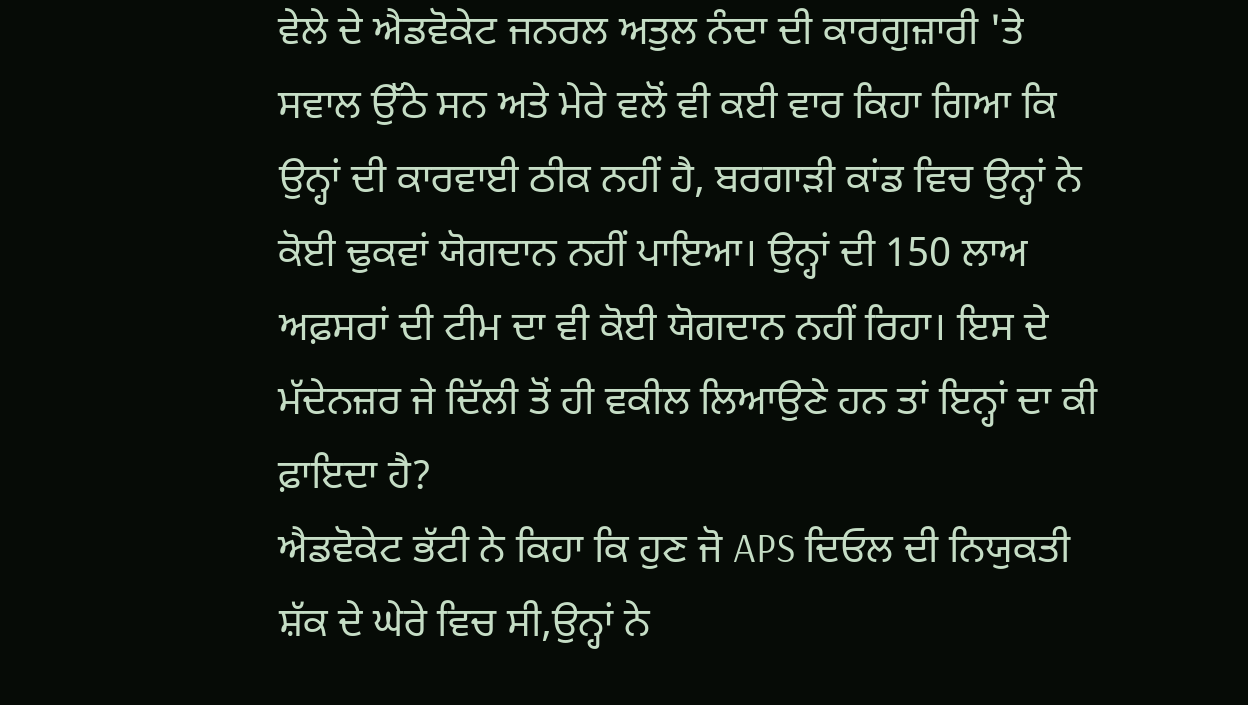ਵੇਲੇ ਦੇ ਐਡਵੋਕੇਟ ਜਨਰਲ ਅਤੁਲ ਨੰਦਾ ਦੀ ਕਾਰਗੁਜ਼ਾਰੀ 'ਤੇ ਸਵਾਲ ਉੱਠੇ ਸਨ ਅਤੇ ਮੇਰੇ ਵਲੋਂ ਵੀ ਕਈ ਵਾਰ ਕਿਹਾ ਗਿਆ ਕਿ ਉਨ੍ਹਾਂ ਦੀ ਕਾਰਵਾਈ ਠੀਕ ਨਹੀਂ ਹੈ, ਬਰਗਾੜੀ ਕਾਂਡ ਵਿਚ ਉਨ੍ਹਾਂ ਨੇ ਕੋਈ ਢੁਕਵਾਂ ਯੋਗਦਾਨ ਨਹੀਂ ਪਾਇਆ। ਉਨ੍ਹਾਂ ਦੀ 150 ਲਾਅ ਅਫ਼ਸਰਾਂ ਦੀ ਟੀਮ ਦਾ ਵੀ ਕੋਈ ਯੋਗਦਾਨ ਨਹੀਂ ਰਿਹਾ। ਇਸ ਦੇ ਮੱਦੇਨਜ਼ਰ ਜੇ ਦਿੱਲੀ ਤੋਂ ਹੀ ਵਕੀਲ ਲਿਆਉਣੇ ਹਨ ਤਾਂ ਇਨ੍ਹਾਂ ਦਾ ਕੀ ਫ਼ਾਇਦਾ ਹੈ?
ਐਡਵੋਕੇਟ ਭੱਟੀ ਨੇ ਕਿਹਾ ਕਿ ਹੁਣ ਜੋ APS ਦਿਓਲ ਦੀ ਨਿਯੁਕਤੀ ਸ਼ੱਕ ਦੇ ਘੇਰੇ ਵਿਚ ਸੀ,ਉਨ੍ਹਾਂ ਨੇ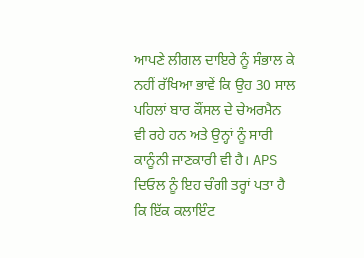ਆਪਣੇ ਲੀਗਲ ਦਾਇਰੇ ਨੂੰ ਸੰਭਾਲ ਕੇ ਨਹੀਂ ਰੱਖਿਆ ਭਾਵੇਂ ਕਿ ਉਹ 30 ਸਾਲ ਪਹਿਲਾਂ ਬਾਰ ਕੌਂਸਲ ਦੇ ਚੇਅਰਮੈਨ ਵੀ ਰਹੇ ਹਨ ਅਤੇ ਉਨ੍ਹਾਂ ਨੂੰ ਸਾਰੀ ਕਾਨੂੰਨੀ ਜਾਣਕਾਰੀ ਵੀ ਹੈ। APS ਦਿਓਲ ਨੂੰ ਇਹ ਚੰਗੀ ਤਰ੍ਹਾਂ ਪਤਾ ਹੈ ਕਿ ਇੱਕ ਕਲਾਇੰਟ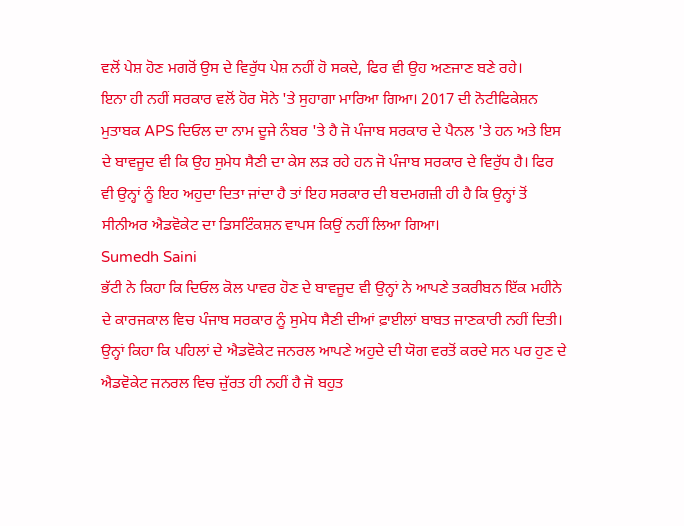ਵਲੋਂ ਪੇਸ਼ ਹੋਣ ਮਗਰੋਂ ਉਸ ਦੇ ਵਿਰੁੱਧ ਪੇਸ਼ ਨਹੀਂ ਹੋ ਸਕਦੇ, ਫਿਰ ਵੀ ਉਹ ਅਣਜਾਣ ਬਣੇ ਰਹੇ।
ਇਨਾ ਹੀ ਨਹੀਂ ਸਰਕਾਰ ਵਲੋਂ ਹੋਰ ਸੋਨੇ 'ਤੇ ਸੁਹਾਗਾ ਮਾਰਿਆ ਗਿਆ। 2017 ਦੀ ਨੋਟੀਫਿਕੇਸ਼ਨ ਮੁਤਾਬਕ APS ਦਿਓਲ ਦਾ ਨਾਮ ਦੂਜੇ ਨੰਬਰ 'ਤੇ ਹੈ ਜੋ ਪੰਜਾਬ ਸਰਕਾਰ ਦੇ ਪੈਨਲ 'ਤੇ ਹਨ ਅਤੇ ਇਸ ਦੇ ਬਾਵਜੂਦ ਵੀ ਕਿ ਉਹ ਸੁਮੇਧ ਸੈਣੀ ਦਾ ਕੇਸ ਲੜ ਰਹੇ ਹਨ ਜੋ ਪੰਜਾਬ ਸਰਕਾਰ ਦੇ ਵਿਰੁੱਧ ਹੈ। ਫਿਰ ਵੀ ਉਨ੍ਹਾਂ ਨੂੰ ਇਹ ਅਹੁਦਾ ਦਿਤਾ ਜਾਂਦਾ ਹੈ ਤਾਂ ਇਹ ਸਰਕਾਰ ਦੀ ਬਦਮਗਜ਼ੀ ਹੀ ਹੈ ਕਿ ਉਨ੍ਹਾਂ ਤੋਂ ਸੀਨੀਅਰ ਐਡਵੋਕੇਟ ਦਾ ਡਿਸਟਿੰਕਸ਼ਨ ਵਾਪਸ ਕਿਉਂ ਨਹੀਂ ਲਿਆ ਗਿਆ।
Sumedh Saini
ਭੱਟੀ ਨੇ ਕਿਹਾ ਕਿ ਦਿਓਲ ਕੋਲ ਪਾਵਰ ਹੋਣ ਦੇ ਬਾਵਜੂਦ ਵੀ ਉਨ੍ਹਾਂ ਨੇ ਆਪਣੇ ਤਕਰੀਬਨ ਇੱਕ ਮਹੀਨੇ ਦੇ ਕਾਰਜਕਾਲ ਵਿਚ ਪੰਜਾਬ ਸਰਕਾਰ ਨੂੰ ਸੁਮੇਧ ਸੈਣੀ ਦੀਆਂ ਫ਼ਾਈਲਾਂ ਬਾਬਤ ਜਾਣਕਾਰੀ ਨਹੀਂ ਦਿਤੀ। ਉਨ੍ਹਾਂ ਕਿਹਾ ਕਿ ਪਹਿਲਾਂ ਦੇ ਐਡਵੋਕੇਟ ਜਨਰਲ ਆਪਣੇ ਅਹੁਦੇ ਦੀ ਯੋਗ ਵਰਤੋਂ ਕਰਦੇ ਸਨ ਪਰ ਹੁਣ ਦੇ ਐਡਵੋਕੇਟ ਜਨਰਲ ਵਿਚ ਜ਼ੁੱਰਤ ਹੀ ਨਹੀਂ ਹੈ ਜੋ ਬਹੁਤ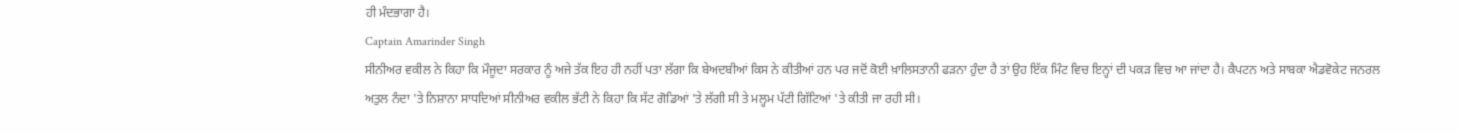ਹੀ ਮੰਦਭਾਗਾ ਹੈ।
Captain Amarinder Singh
ਸੀਨੀਅਰ ਵਕੀਲ ਨੇ ਕਿਹਾ ਕਿ ਮੌਜੂਦਾ ਸਰਕਾਰ ਨੂੰ ਅਜੇ ਤੱਕ ਇਹ ਹੀ ਨਹੀਂ ਪਤਾ ਲੱਗਾ ਕਿ ਬੇਅਦਬੀਆਂ ਕਿਸ ਨੇ ਕੀਤੀਆਂ ਹਨ ਪਰ ਜਦੋਂ ਕੋਈ ਖ਼ਾਲਿਸਤਾਨੀ ਫੜਨਾ ਹੁੰਦਾ ਹੈ ਤਾਂ ਉਹ ਇੱਕ ਮਿੰਟ ਵਿਚ ਇਨ੍ਹਾਂ ਦੀ ਪਕੜ ਵਿਚ ਆ ਜਾਂਦਾ ਹੈ। ਕੈਪਟਨ ਅਤੇ ਸਾਬਕਾ ਐਡਵੋਕੇਟ ਜਨਰਲ ਅਤੁਲ ਨੰਦਾ 'ਤੇ ਨਿਸ਼ਾਨਾ ਸਾਧਦਿਆਂ ਸੀਨੀਅਰ ਵਕੀਲ ਭੱਟੀ ਨੇ ਕਿਹਾ ਕਿ ਸੱਟ ਗੋਡਿਆਂ 'ਤੇ ਲੱਗੀ ਸੀ ਤੇ ਮਲ੍ਹਮ ਪੱਟੀ ਗਿੱਟਿਆਂ 'ਤੇ ਕੀਤੀ ਜਾ ਰਹੀ ਸੀ।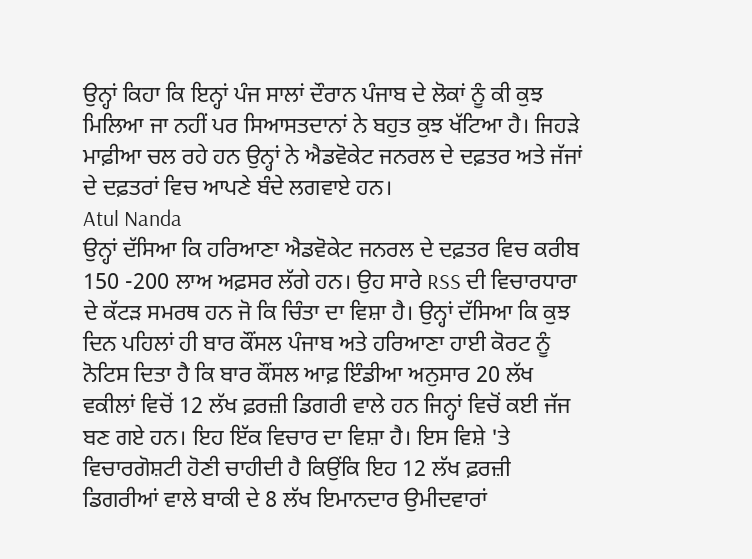ਉਨ੍ਹਾਂ ਕਿਹਾ ਕਿ ਇਨ੍ਹਾਂ ਪੰਜ ਸਾਲਾਂ ਦੌਰਾਨ ਪੰਜਾਬ ਦੇ ਲੋਕਾਂ ਨੂੰ ਕੀ ਕੁਝ ਮਿਲਿਆ ਜਾ ਨਹੀਂ ਪਰ ਸਿਆਸਤਦਾਨਾਂ ਨੇ ਬਹੁਤ ਕੁਝ ਖੱਟਿਆ ਹੈ। ਜਿਹੜੇ ਮਾਫ਼ੀਆ ਚਲ ਰਹੇ ਹਨ ਉਨ੍ਹਾਂ ਨੇ ਐਡਵੋਕੇਟ ਜਨਰਲ ਦੇ ਦਫ਼ਤਰ ਅਤੇ ਜੱਜਾਂ ਦੇ ਦਫ਼ਤਰਾਂ ਵਿਚ ਆਪਣੇ ਬੰਦੇ ਲਗਵਾਏ ਹਨ।
Atul Nanda
ਉਨ੍ਹਾਂ ਦੱਸਿਆ ਕਿ ਹਰਿਆਣਾ ਐਡਵੋਕੇਟ ਜਨਰਲ ਦੇ ਦਫ਼ਤਰ ਵਿਚ ਕਰੀਬ 150 -200 ਲਾਅ ਅਫ਼ਸਰ ਲੱਗੇ ਹਨ। ਉਹ ਸਾਰੇ RSS ਦੀ ਵਿਚਾਰਧਾਰਾ ਦੇ ਕੱਟੜ ਸਮਰਥ ਹਨ ਜੋ ਕਿ ਚਿੰਤਾ ਦਾ ਵਿਸ਼ਾ ਹੈ। ਉਨ੍ਹਾਂ ਦੱਸਿਆ ਕਿ ਕੁਝ ਦਿਨ ਪਹਿਲਾਂ ਹੀ ਬਾਰ ਕੌਂਸਲ ਪੰਜਾਬ ਅਤੇ ਹਰਿਆਣਾ ਹਾਈ ਕੋਰਟ ਨੂੰ ਨੋਟਿਸ ਦਿਤਾ ਹੈ ਕਿ ਬਾਰ ਕੌਂਸਲ ਆਫ਼ ਇੰਡੀਆ ਅਨੁਸਾਰ 20 ਲੱਖ ਵਕੀਲਾਂ ਵਿਚੋਂ 12 ਲੱਖ ਫ਼ਰਜ਼ੀ ਡਿਗਰੀ ਵਾਲੇ ਹਨ ਜਿਨ੍ਹਾਂ ਵਿਚੋਂ ਕਈ ਜੱਜ ਬਣ ਗਏ ਹਨ। ਇਹ ਇੱਕ ਵਿਚਾਰ ਦਾ ਵਿਸ਼ਾ ਹੈ। ਇਸ ਵਿਸ਼ੇ 'ਤੇ ਵਿਚਾਰਗੋਸ਼ਟੀ ਹੋਣੀ ਚਾਹੀਦੀ ਹੈ ਕਿਉਂਕਿ ਇਹ 12 ਲੱਖ ਫ਼ਰਜ਼ੀ ਡਿਗਰੀਆਂ ਵਾਲੇ ਬਾਕੀ ਦੇ 8 ਲੱਖ ਇਮਾਨਦਾਰ ਉਮੀਦਵਾਰਾਂ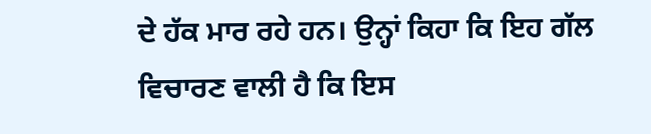ਦੇ ਹੱਕ ਮਾਰ ਰਹੇ ਹਨ। ਉਨ੍ਹਾਂ ਕਿਹਾ ਕਿ ਇਹ ਗੱਲ ਵਿਚਾਰਣ ਵਾਲੀ ਹੈ ਕਿ ਇਸ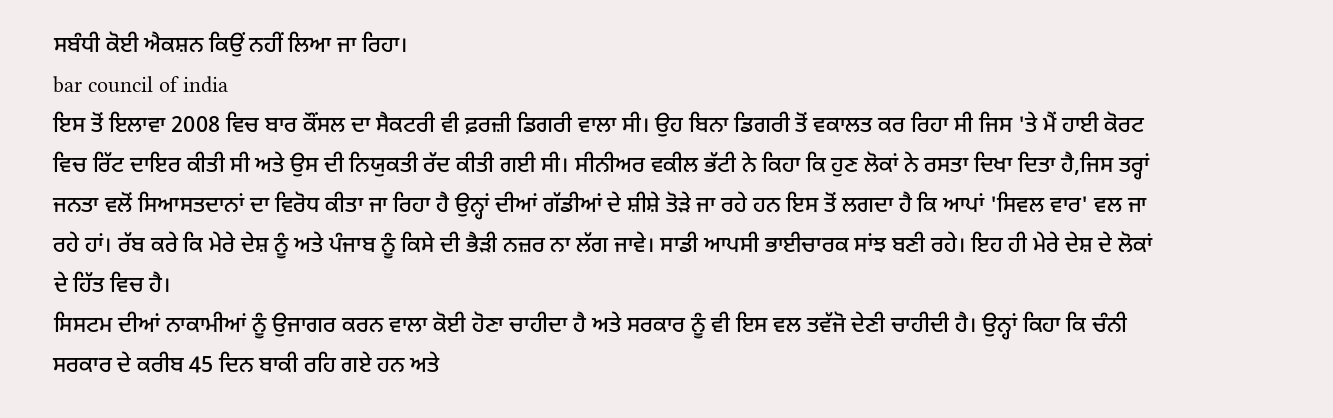ਸਬੰਧੀ ਕੋਈ ਐਕਸ਼ਨ ਕਿਉਂ ਨਹੀਂ ਲਿਆ ਜਾ ਰਿਹਾ।
bar council of india
ਇਸ ਤੋਂ ਇਲਾਵਾ 2008 ਵਿਚ ਬਾਰ ਕੌਂਸਲ ਦਾ ਸੈਕਟਰੀ ਵੀ ਫ਼ਰਜ਼ੀ ਡਿਗਰੀ ਵਾਲਾ ਸੀ। ਉਹ ਬਿਨਾ ਡਿਗਰੀ ਤੋਂ ਵਕਾਲਤ ਕਰ ਰਿਹਾ ਸੀ ਜਿਸ 'ਤੇ ਮੈਂ ਹਾਈ ਕੋਰਟ ਵਿਚ ਰਿੱਟ ਦਾਇਰ ਕੀਤੀ ਸੀ ਅਤੇ ਉਸ ਦੀ ਨਿਯੁਕਤੀ ਰੱਦ ਕੀਤੀ ਗਈ ਸੀ। ਸੀਨੀਅਰ ਵਕੀਲ ਭੱਟੀ ਨੇ ਕਿਹਾ ਕਿ ਹੁਣ ਲੋਕਾਂ ਨੇ ਰਸਤਾ ਦਿਖਾ ਦਿਤਾ ਹੈ,ਜਿਸ ਤਰ੍ਹਾਂ ਜਨਤਾ ਵਲੋਂ ਸਿਆਸਤਦਾਨਾਂ ਦਾ ਵਿਰੋਧ ਕੀਤਾ ਜਾ ਰਿਹਾ ਹੈ ਉਨ੍ਹਾਂ ਦੀਆਂ ਗੱਡੀਆਂ ਦੇ ਸ਼ੀਸ਼ੇ ਤੋੜੇ ਜਾ ਰਹੇ ਹਨ ਇਸ ਤੋਂ ਲਗਦਾ ਹੈ ਕਿ ਆਪਾਂ 'ਸਿਵਲ ਵਾਰ' ਵਲ ਜਾ ਰਹੇ ਹਾਂ। ਰੱਬ ਕਰੇ ਕਿ ਮੇਰੇ ਦੇਸ਼ ਨੂੰ ਅਤੇ ਪੰਜਾਬ ਨੂੰ ਕਿਸੇ ਦੀ ਭੈੜੀ ਨਜ਼ਰ ਨਾ ਲੱਗ ਜਾਵੇ। ਸਾਡੀ ਆਪਸੀ ਭਾਈਚਾਰਕ ਸਾਂਝ ਬਣੀ ਰਹੇ। ਇਹ ਹੀ ਮੇਰੇ ਦੇਸ਼ ਦੇ ਲੋਕਾਂ ਦੇ ਹਿੱਤ ਵਿਚ ਹੈ।
ਸਿਸਟਮ ਦੀਆਂ ਨਾਕਾਮੀਆਂ ਨੂੰ ਉਜਾਗਰ ਕਰਨ ਵਾਲਾ ਕੋਈ ਹੋਣਾ ਚਾਹੀਦਾ ਹੈ ਅਤੇ ਸਰਕਾਰ ਨੂੰ ਵੀ ਇਸ ਵਲ ਤਵੱਜੋ ਦੇਣੀ ਚਾਹੀਦੀ ਹੈ। ਉਨ੍ਹਾਂ ਕਿਹਾ ਕਿ ਚੰਨੀ ਸਰਕਾਰ ਦੇ ਕਰੀਬ 45 ਦਿਨ ਬਾਕੀ ਰਹਿ ਗਏ ਹਨ ਅਤੇ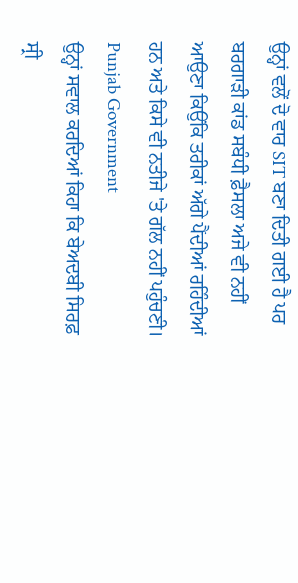ਉਨ੍ਹਾਂ ਵਲੋਂ ਦੋ ਵਾਰ SIT ਬਣਾ ਦਿਤੀ ਗਈ ਹੈ ਪਰ ਬਰਗਾੜੀ ਕਾਂਡ ਸਬੰਧੀ ਫ਼ੈਸਲਾ ਅਜੇ ਵੀ ਨਹੀਂ ਆਉਣਾ ਕਿਉਂਕਿ ਤਰੀਕਾਂ ਅੱਗੇ ਪੈਂਦੀਆਂ ਰਹਿੰਦੀਆਂ ਹਨ ਅਤੇ ਕਿਸੇ ਵੀ ਨਤੀਜੇ 'ਤੇ ਗੱਲ ਨਹੀਂ ਪਹੁੰਚਣੀ।
Punjab Government
ਉਨ੍ਹਾਂ ਸਵਾਲ ਕਰਦਿਆਂ ਕਿਹਾ ਕਿ ਬੇਅਦਬੀ ਸਿਰਫ਼ ਸ੍ਰੀ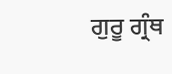ਗੁਰੂ ਗ੍ਰੰਥ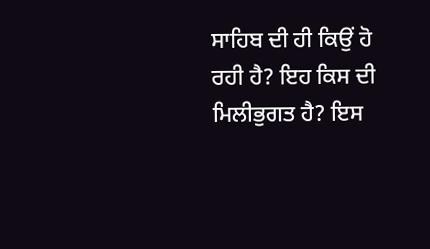ਸਾਹਿਬ ਦੀ ਹੀ ਕਿਉਂ ਹੋ ਰਹੀ ਹੈ? ਇਹ ਕਿਸ ਦੀ ਮਿਲੀਭੁਗਤ ਹੈ? ਇਸ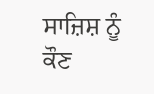ਸਾਜ਼ਿਸ਼ ਨੂੰ ਕੌਣ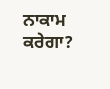ਨਾਕਾਮ ਕਰੇਗਾ?